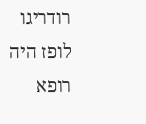רודריגו לופז היה רופא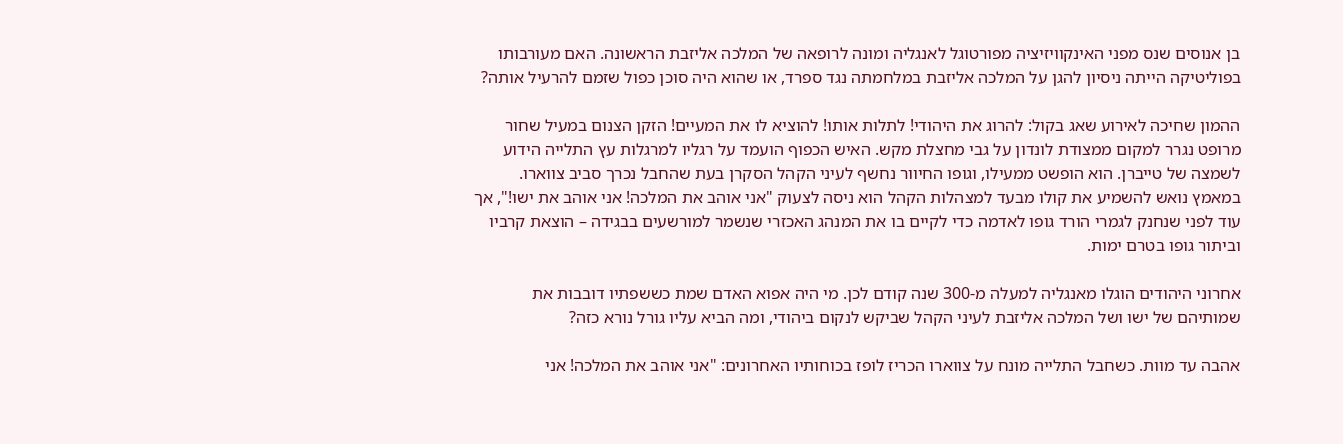בן אנוסים שנס מפני האינקוויזיציה מפורטוגל לאנגליה ומונה לרופאה של המלכה אליזבת הראשונה. האם מעורבותו בפוליטיקה הייתה ניסיון להגן על המלכה אליזבת במלחמתה נגד ספרד, או שהוא היה סוכן כפול שזמם להרעיל אותה?

ההמון שחיכה לאירוע שאג בקול: להרוג את היהודי! לתלות אותו! להוציא לו את המעיים! הזקן הצנום במעיל שחור מרופט נגרר למקום ממצודת לונדון על גבי מחצלת מקש. האיש הכפוף הועמד על רגליו למרגלות עץ התלייה הידוע לשמצה של טייברן. הוא הופשט ממעילו, וגופו החיוור נחשף לעיני הקהל הסקרן בעת שהחבל נכרך סביב צווארו. במאמץ נואש להשמיע את קולו מבעד למצהלות הקהל הוא ניסה לצעוק "אני אוהב את המלכה! אני אוהב את ישו!", אך עוד לפני שנחנק לגמרי הורד גופו לאדמה כדי לקיים בו את המנהג האכזרי שנשמר למורשעים בבגידה – הוצאת קרביו וביתור גופו בטרם ימות.

אחרוני היהודים הוגלו מאנגליה למעלה מ-300 שנה קודם לכן. מי היה אפוא האדם שמת כששפתיו דובבות את שמותיהם של ישו ושל המלכה אליזבת לעיני הקהל שביקש לנקום ביהודי, ומה הביא עליו גורל נורא כזה?

אהבה עד מוות. כשחבל התלייה מונח על צווארו הכריז לופז בכוחותיו האחרונים: "אני אוהב את המלכה! אני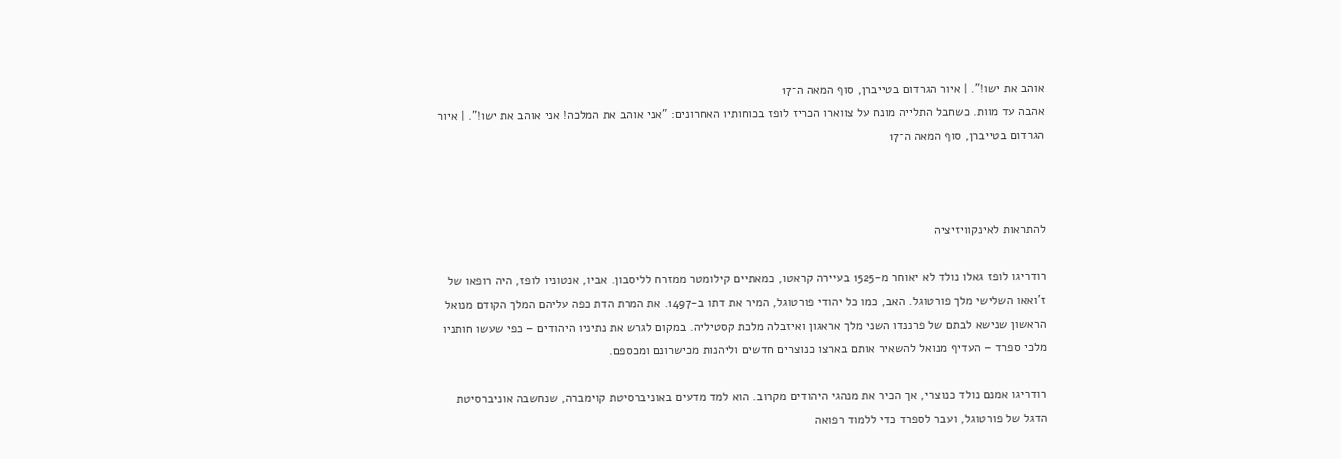אוהב את ישו!". | איור הגרדום בטייברן, סוף המאה ה־17
אהבה עד מוות. כשחבל התלייה מונח על צווארו הכריז לופז בכוחותיו האחרונים: "אני אוהב את המלכה! אני אוהב את ישו!". | איור הגרדום בטייברן, סוף המאה ה־17



להתראות לאינקוויזיציה

רודריגו לופז גאלו נולד לא יאוחר מ-1525 בעיירה קראטו, כמאתיים קילומטר ממזרח לליסבון. אביו, אנטוניו לופז, היה רופאו של ז'ואאו השלישי מלך פורטוגל. האב, כמו כל יהודי פורטוגל, המיר את דתו ב-1497. את המרת הדת כפה עליהם המלך הקודם מנואל הראשון שנישא לבתם של פרננדו השני מלך אראגון ואיזבלה מלכת קסטיליה. במקום לגרש את נתיניו היהודים – כפי שעשו חותניו מלכי ספרד – העדיף מנואל להשאיר אותם בארצו כנוצרים חדשים וליהנות מכישרונם ומכספם.

רודריגו אמנם נולד כנוצרי, אך הכיר את מנהגי היהודים מקרוב. הוא למד מדעים באוניברסיטת קוימברה, שנחשבה אוניברסיטת הדגל של פורטוגל, ועבר לספרד כדי ללמוד רפואה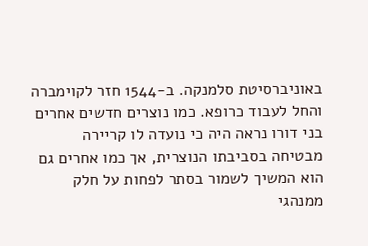באוניברסיטת סלמנקה. ב-1544 חזר לקוימברה והחל לעבוד כרופא. כמו נוצרים חדשים אחרים בני דורו נראה היה כי נועדה לו קריירה מבטיחה בסביבתו הנוצרית, אך כמו אחרים גם הוא המשיך לשמור בסתר לפחות על חלק ממנהגי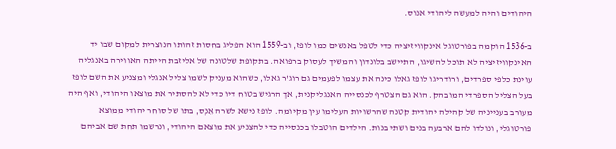היהודים והיה למעשה ליהודי אנוס.

ב-1536 הוקמה בפורטוגל אינקוויזיציה כדי לטפל באנשים כמו לופז, וב-1559 הוא הפליג בחסות זהותו הנוצרית למקום שבו יד האינקוויזיציה לא תוכל להשיגו, התיישב בלונדון והמשיך לעסוק ברפואה. בתקופת שלטונה של אליזבת הייתה האווירה באנגליה עוינת כלפי ספרדים, ורודריגו לופז גאלו כינה את עצמו לפעמים גם רוג'ר גאלו, כשהוא מעניק לשמו צליל אנגלי ומצניע את השם לופז בעל הצליל הספרדי המובהק. הוא גם הצטרף לכנסייה האנגליקנית, אך הרגיש בטוח דיו כדי לא להסתיר את מוצאו היהודי, ואף היה מעורב בענייניה של קהילה יהודית קטנה שהרשויות העלימו עין מקיומה. לופז נישא לשרה אֵנְס, בתו של סוחר יהודי ממוצא פורטוגלי, ונולדו להם ארבעה בנים ושתי בנות. הילדים הוטבלו בכנסייה כדי להצניע את מוצאם היהודי, ונרשמו תחת שם אביהם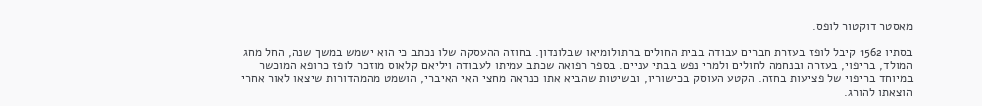מאסטר דוקטור לופס.

בסתיו 1562 קיבל לופז בעזרת חברים עבודה בבית החולים ברתולומיאו שבלונדון. בחוזה ההעסקה שלו נכתב כי הוא ישמש במשך שנה, החל מחג המולד, בריפוי, בעזרה ובנחמה לחולים ולמרי נפש בבתי עניים. בספר רפואה שכתב עמיתו לעבודה ויליאם קלאוס מוזכר לופז כרופא המוכשר במיוחד בריפוי של פציעות בחזה. הקטע העוסק בכישוריו, ובשיטות שהביא אתו כנראה מחצי האי האיברי, הושמט מהמהדורות שיצאו לאור אחרי הוצאתו להורג.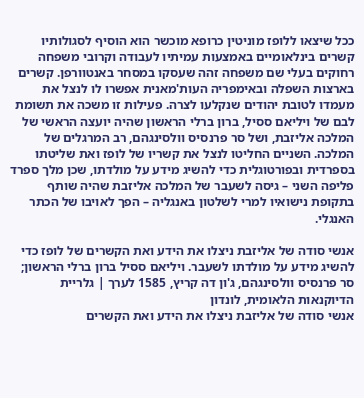ככל שיצאו ללופז מוניטין כרופא מוכשר הוא הוסיף לסגולותיו קשרים בינלאומיים באמצעות עמיתיו לעבודה וקרובי משפחה רחוקים בעלי שם משפחה זהה שעסקו במסחר באנטוורפן. קשרים בארצות השפלה ובאימפריה העות'מאנית אפשרו לו לנצל את מעמדו לטובת יהודים שנקלעו לצרה. פעילות זו משכה את תשומת לבם של ויליאם ססיל, ברון ברלי הראשון שהיה יועצה הראשי של המלכה אליזבת, ושל סר פרנסיס וולסינגהם, רב המרגלים של המלכה. השניים החליטו לנצל את קשריו של לופז ואת שליטתו בספרדית ובפורטוגלית כדי להשיג מידע על מולדתו, שכן מלך ספרד פליפה השני – גיסה לשעבר של המלכה אליזבת שהיה שותף בתקופת נישואיו למרי לשלטון באנגליה – הפך לאויבו של הכתר האנגלי.

אנשי סודה של אליזבת ניצלו את הידע ואת הקשרים של לופז כדי להשיג מידע על מולדתו לשעבר. ויליאם ססיל ברון ברלי הראשון; סר פרנסיס וולסינגהם, ג'ון דה קריץ, 1585 לערך | גלריית הדיוקנאות הלאומית, לונדון
אנשי סודה של אליזבת ניצלו את הידע ואת הקשרים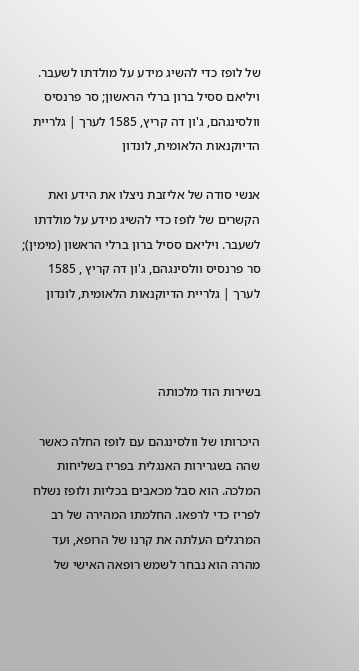של לופז כדי להשיג מידע על מולדתו לשעבר. ויליאם ססיל ברון ברלי הראשון; סר פרנסיס וולסינגהם, ג'ון דה קריץ, 1585 לערך | גלריית הדיוקנאות הלאומית, לונדון

אנשי סודה של אליזבת ניצלו את הידע ואת הקשרים של לופז כדי להשיג מידע על מולדתו לשעבר. ויליאם ססיל ברון ברלי הראשון (מימין); סר פרנסיס וולסינגהם, ג'ון דה קריץ , 1585 לערך | גלריית הדיוקנאות הלאומית, לונדון



בשירות הוד מלכותה

היכרותו של וולסינגהם עם לופז החלה כאשר שהה בשגרירות האנגלית בפריז בשליחות המלכה. הוא סבל מכאבים בכליות ולופז נשלח לפריז כדי לרפאו. החלמתו המהירה של רב המרגלים העלתה את קרנו של הרופא, ועד מהרה הוא נבחר לשמש רופאה האישי של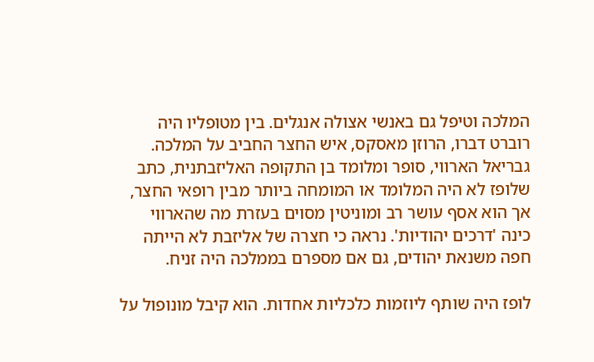המלכה וטיפל גם באנשי אצולה אנגלים. בין מטופליו היה רוברט דברו, הרוזן מאסקס, איש החצר החביב על המלכה. גבריאל הארווי, סופר ומלומד בן התקופה האליזבתנית, כתב שלופז לא היה המלומד או המומחה ביותר מבין רופאי החצר, אך הוא אסף עושר רב ומוניטין מסוים בעזרת מה שהארווי כינה 'דרכים יהודיות'. נראה כי חצרה של אליזבת לא הייתה חפה משנאת יהודים, גם אם מספרם בממלכה היה זניח.

לופז היה שותף ליוזמות כלכליות אחדות. הוא קיבל מונופול על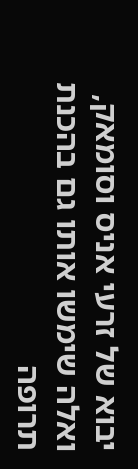יבוא של זרעי אניס וסומאק, ואלה שימשו אותו גם בהכנת תרופה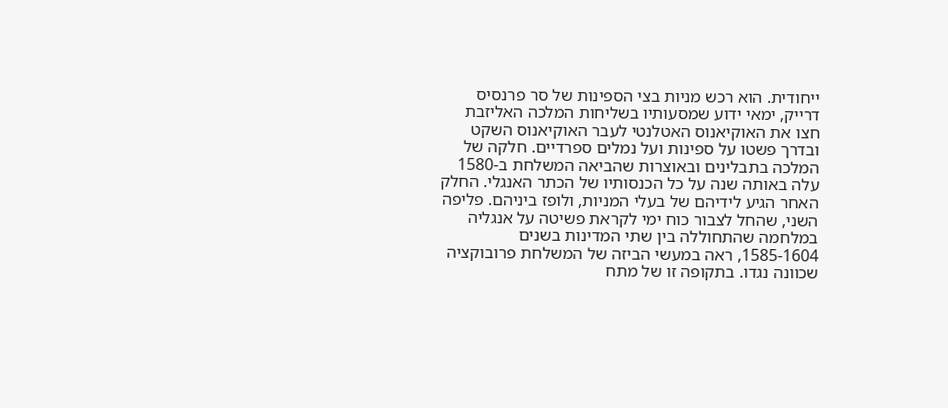ייחודית. הוא רכש מניות בצי הספינות של סר פרנסיס דרייק, ימאי ידוע שמסעותיו בשליחות המלכה האליזבת חצו את האוקיאנוס האטלנטי לעבר האוקיאנוס השקט ובדרך פשטו על ספינות ועל נמלים ספרדיים. חלקה של המלכה בתבלינים ובאוצרות שהביאה המשלחת ב-1580 עלה באותה שנה על כל הכנסותיו של הכתר האנגלי. החלק האחר הגיע לידיהם של בעלי המניות, ולופז ביניהם. פליפה השני, שהחל לצבור כוח ימי לקראת פשיטה על אנגליה במלחמה שהתחוללה בין שתי המדינות בשנים 1585-1604, ראה במעשי הביזה של המשלחת פרובוקציה שכוונה נגדו. בתקופה זו של מתח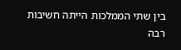בין שתי הממלכות הייתה חשיבות רבה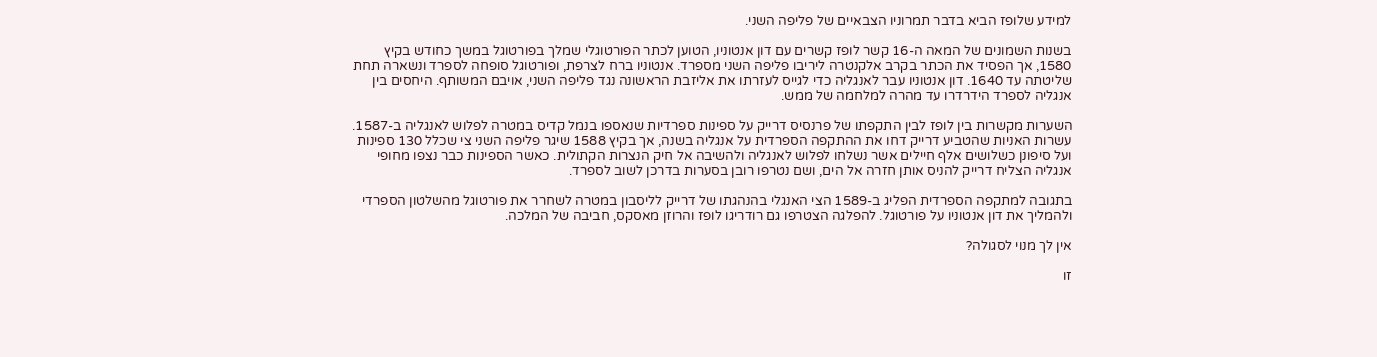למידע שלופז הביא בדבר תמרוניו הצבאיים של פליפה השני.

בשנות השמונים של המאה ה-16 קשר לופז קשרים עם דון אנטוניו, הטוען לכתר הפורטוגלי שמלך בפורטוגל במשך כחודש בקיץ 1580, אך הפסיד את הכתר בקרב אלקנטרה ליריבו פליפה השני מספרד. אנטוניו ברח לצרפת, ופורטוגל סופחה לספרד ונשארה תחת שליטתה עד 1640. דון אנטוניו עבר לאנגליה כדי לגייס לעזרתו את אליזבת הראשונה נגד פליפה השני, אויבם המשותף. היחסים בין אנגליה לספרד הידרדרו עד מהרה למלחמה של ממש.

השערות מקשרות בין לופז לבין התקפתו של פרנסיס דרייק על ספינות ספרדיות שנאספו בנמל קדיס במטרה לפלוש לאנגליה ב-1587. עשרות האניות שהטביע דרייק דחו את ההתקפה הספרדית על אנגליה בשנה, אך בקיץ 1588 שיגר פליפה השני צי שכלל 130 ספינות ועל סיפונן כשלושים אלף חיילים אשר נשלחו לפלוש לאנגליה ולהשיבה אל חיק הנצרות הקתולית. כאשר הספינות כבר נצפו מחופי אנגליה הצליח דרייק להניס אותן חזרה אל הים, ושם נטרפו רובן בסערות בדרכן לשוב לספרד.

בתגובה למתקפה הספרדית הפליג ב-1589 הצי האנגלי בהנהגתו של דרייק לליסבון במטרה לשחרר את פורטוגל מהשלטון הספרדי ולהמליך את דון אנטוניו על פורטוגל. להפלגה הצטרפו גם רודריגו לופז והרוזן מאסקס, חביבה של המלכה.

אין לך מנוי לסגולה?

זו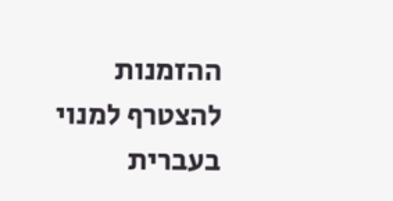ההזמנות להצטרף למנוי בעברית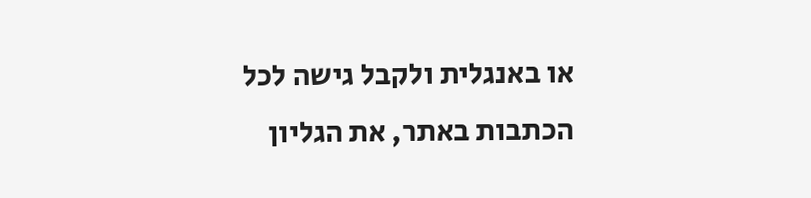או באנגלית ולקבל גישה לכל הכתבות באתר, את הגליון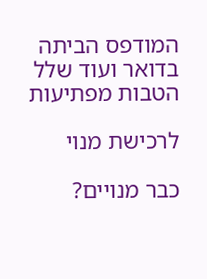המודפס הביתה בדואר ועוד שלל הטבות מפתיעות

לרכישת מנוי

כבר מנויים?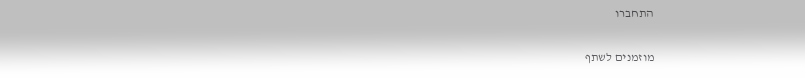התחברו

מוזמנים לשתף